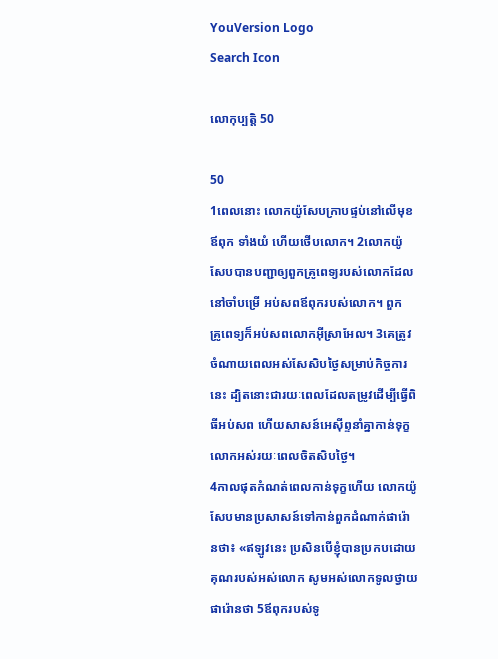YouVersion Logo
Search Icon

លោកុ‌ប្បត្តិ 50

50
1ពេលនោះ លោកយ៉ូសែបក្រាបផ្ទប់នៅលើមុខឪពុក ទាំងយំ ហើយថើបលោក។ 2លោកយ៉ូសែបបានបញ្ជាឲ្យពួកគ្រូពេទ្យរបស់លោកដែលនៅចាំបម្រើ អប់សពឪពុករបស់លោក។ ពួកគ្រូ‌ពេទ្យក៏អប់សពលោកអ៊ីស្រា‌អែល។ 3គេត្រូវចំណាយពេលអស់សែសិបថ្ងៃសម្រាប់កិច្ចការនេះ ដ្បិតនោះជារយៈពេលដែលតម្រូវដើម្បីធ្វើពិធីអប់សព ហើយសាសន៍អេស៊ីព្ទនាំគ្នាកាន់ទុក្ខលោកអស់រយៈពេលចិតសិបថ្ងៃ។
4កាលផុតកំណត់ពេលកាន់ទុក្ខហើយ លោកយ៉ូសែបមានប្រសាសន៍ទៅកាន់ពួកដំណាក់ផារ៉ោនថា៖ «ឥឡូវនេះ ប្រសិន‌បើខ្ញុំបានប្រកបដោយគុណរបស់អស់លោក សូមអស់លោកទូលថ្វាយផារ៉ោនថា 5ឪពុករបស់ទូ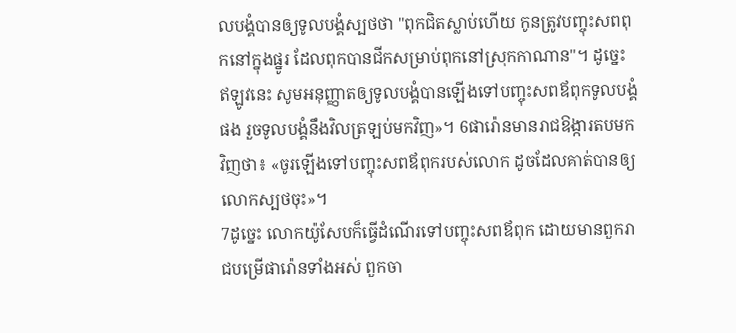ល‌បង្គំបានឲ្យទូល‌បង្គំស្បថថា "ពុកជិតស្លាប់ហើយ កូនត្រូវបញ្ចុះសពពុកនៅក្នុងផ្នូរ ដែលពុកបានជីកសម្រាប់ពុកនៅស្រុកកាណាន"។ ដូច្នេះ ឥឡូវនេះ សូមអនុញ្ញាតឲ្យទូល‌បង្គំបានឡើងទៅបញ្ចុះសពឪពុកទូល‌បង្គំផង រួចទូល‌បង្គំនឹងវិលត្រឡប់មកវិញ»។ 6ផារ៉ោនមានរាជ‌ឱង្ការតបមកវិញថា៖ «ចូរឡើងទៅបញ្ចុះសពឪពុករបស់លោក ដូចដែលគាត់បានឲ្យលោកស្បថចុះ»។
7ដូច្នេះ លោកយ៉ូសែបក៏ធ្វើដំណើរទៅបញ្ចុះសពឪពុក ដោយមានពួករាជបម្រើផារ៉ោនទាំងអស់ ពួកចា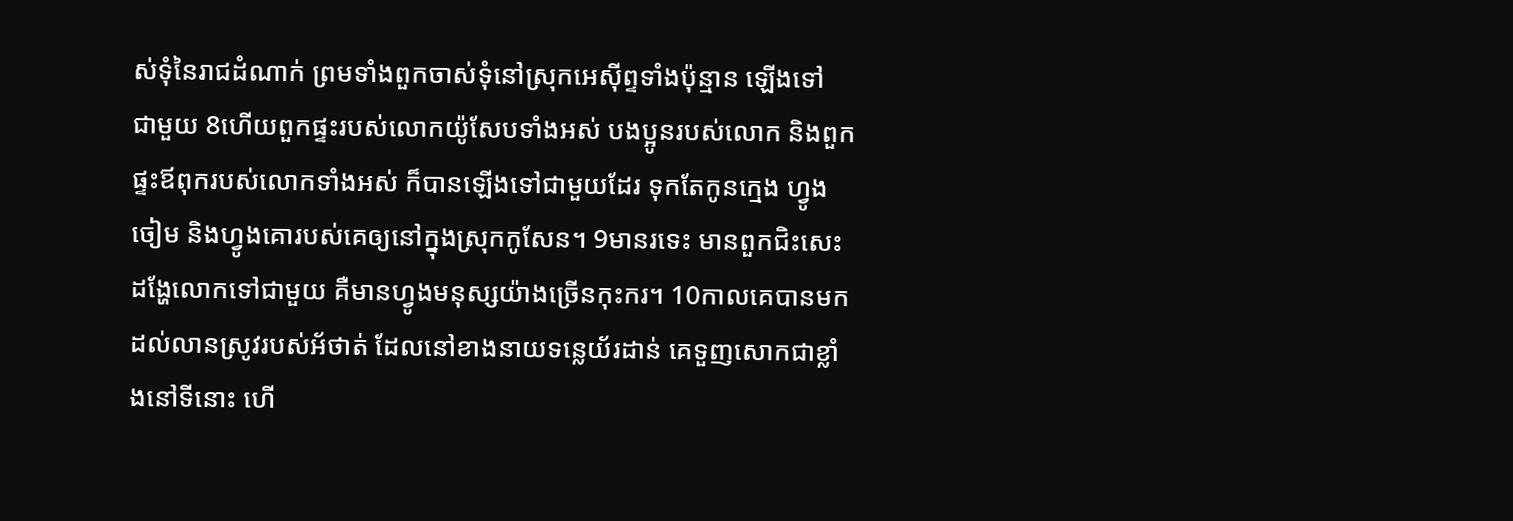ស់ទុំនៃរាជដំណាក់ ព្រមទាំងពួកចាស់ទុំនៅស្រុកអេស៊ីព្ទទាំងប៉ុន្មាន ឡើងទៅជា‌មួយ 8ហើយពួកផ្ទះរបស់លោកយ៉ូសែបទាំងអស់ បង‌ប្អូនរបស់លោក និងពួកផ្ទះឪពុករបស់លោកទាំងអស់ ក៏បានឡើងទៅជាមួយដែរ ទុកតែកូនក្មេង ហ្វូងចៀម និងហ្វូងគោរបស់គេឲ្យនៅក្នុងស្រុកកូសែន។ 9មានរទេះ មានពួកជិះសេះដង្ហែលោកទៅជា‌មួយ គឺមានហ្វូងមនុស្សយ៉ាងច្រើនកុះករ។ 10កាលគេបានមកដល់លានស្រូវរបស់អ័ថាត់ ដែលនៅខាងនាយទន្លេយ័រ‌ដាន់ គេទួញសោកជាខ្លាំងនៅទីនោះ ហើ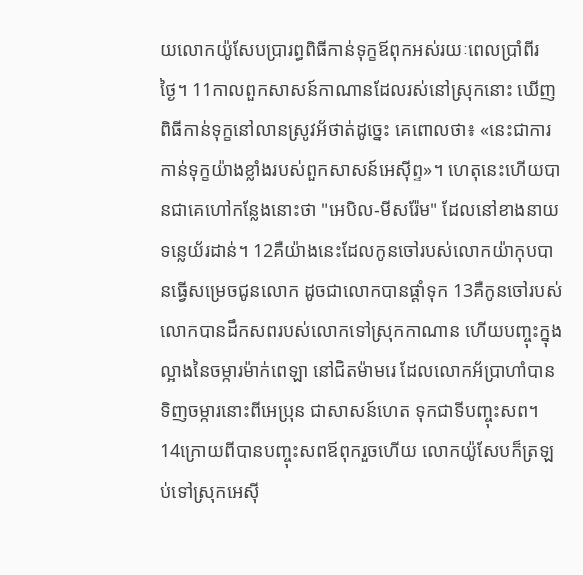យលោកយ៉ូសែបប្រារព្ធពិធីកាន់ទុក្ខឪពុកអស់រយៈពេលប្រាំពីរថ្ងៃ។ 11កាលពួកសាសន៍កាណានដែលរស់នៅស្រុកនោះ ឃើញពិធីកាន់ទុក្ខនៅលានស្រូវអ័ថាត់ដូច្នេះ គេពោលថា៖ «នេះជាការកាន់ទុក្ខយ៉ាងខ្លាំងរបស់ពួកសាសន៍អេស៊ីព្ទ»។ ហេតុនេះហើយបានជាគេហៅកន្លែងនោះថា "អេបិល-មីសរ៉ែម" ដែលនៅខាងនាយទន្លេយ័រ‌ដាន់។ 12គឺយ៉ាងនេះដែលកូនចៅរបស់លោកយ៉ាកុបបានធ្វើសម្រេចជូនលោក ដូចជាលោកបានផ្តាំទុក 13គឺកូនចៅរបស់លោកបានដឹកសពរបស់លោកទៅស្រុកកាណាន ហើយបញ្ចុះក្នុងល្អាងនៃចម្ការម៉ាក់‌ពេឡា នៅជិតម៉ាមរេ ដែលលោកអ័ប្រា‌ហាំបានទិញចម្ការនោះពីអេប្រុន ជាសាសន៍ហេត ទុកជាទីបញ្ចុះសព។ 14ក្រោយពីបានបញ្ចុះសពឪពុករួចហើយ លោកយ៉ូសែបក៏ត្រឡប់ទៅស្រុកអេស៊ី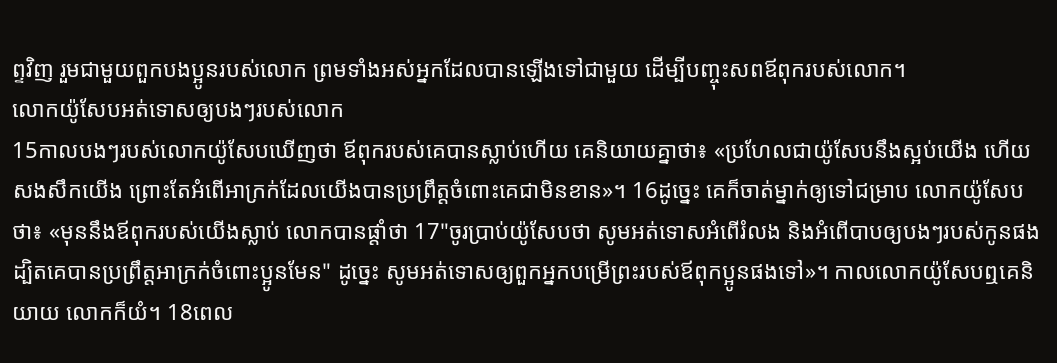ព្ទវិញ រួមជាមួយពួកបង‌ប្អូនរបស់លោក ព្រមទាំងអស់អ្នកដែលបានឡើងទៅជា‌មួយ ដើម្បីបញ្ចុះសពឪពុករបស់លោក។
លោកយ៉ូសែបអត់ទោសឲ្យបងៗរបស់លោក
15កាលបងៗរបស់លោកយ៉ូសែបឃើញថា ឪពុករបស់គេបានស្លាប់ហើយ គេនិយាយគ្នាថា៖ «ប្រហែលជាយ៉ូសែបនឹងស្អប់យើង ហើយសង‌សឹកយើង ព្រោះតែអំពើអាក្រក់ដែលយើងបានប្រព្រឹត្តចំពោះគេជាមិនខាន»។ 16ដូច្នេះ គេក៏ចាត់ម្នាក់ឲ្យទៅជម្រាប លោកយ៉ូសែបថា៖ «មុននឹងឪពុករបស់យើងស្លាប់ លោកបានផ្តាំថា 17"ចូរប្រាប់យ៉ូសែបថា សូមអត់ទោសអំពើរំលង និងអំពើបាបឲ្យបងៗរបស់កូនផង ដ្បិតគេបានប្រព្រឹត្តអាក្រក់ចំពោះប្អូនមែន" ដូច្នេះ សូមអត់ទោសឲ្យពួកអ្នកបម្រើព្រះរបស់ឪពុកប្អូនផងទៅ»។ កាលលោកយ៉ូសែបឮគេនិយាយ លោកក៏យំ។ 18ពេល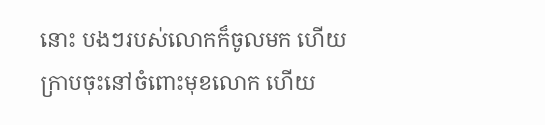នោះ បងៗរបស់លោកក៏ចូលមក ហើយក្រាបចុះនៅចំពោះមុខលោក ហើយ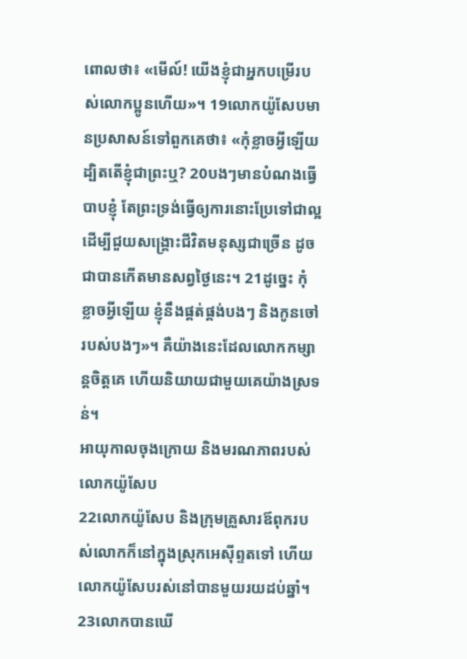ពោលថា៖ «មើល៍! យើងខ្ញុំជាអ្នកបម្រើរបស់លោកប្អូនហើយ»។ 19លោកយ៉ូសែបមានប្រសាសន៍ទៅពួក‌គេថា៖ «កុំខ្លាចអ្វីឡើយ ដ្បិតតើខ្ញុំជាព្រះឬ? 20បងៗមានបំណងធ្វើបាបខ្ញុំ តែព្រះ‌ទ្រង់ធ្វើឲ្យការនោះប្រែទៅជាល្អ ដើម្បីជួយសង្គ្រោះជីវិតមនុស្សជាច្រើន ដូចជាបានកើតមានសព្វ‌ថ្ងៃនេះ។ 21ដូច្នេះ កុំខ្លាចអ្វីឡើយ ខ្ញុំនឹងផ្គត់ផ្គង់បងៗ និងកូនចៅរបស់បងៗ»។ គឺយ៉ាងនេះដែលលោកកម្សាន្តចិត្តគេ ហើយនិយាយជាមួយគេយ៉ាងស្រទន់។
អាយុកាលចុងក្រោយ និងមរណភាពរបស់លោកយ៉ូសែប
22លោកយ៉ូសែប និងក្រុមគ្រួសារឪពុករបស់លោកក៏នៅក្នុងស្រុកអេស៊ីព្ទតទៅ ហើយលោកយ៉ូសែបរស់នៅបានមួយរយដប់ឆ្នាំ។ 23លោកបានឃើ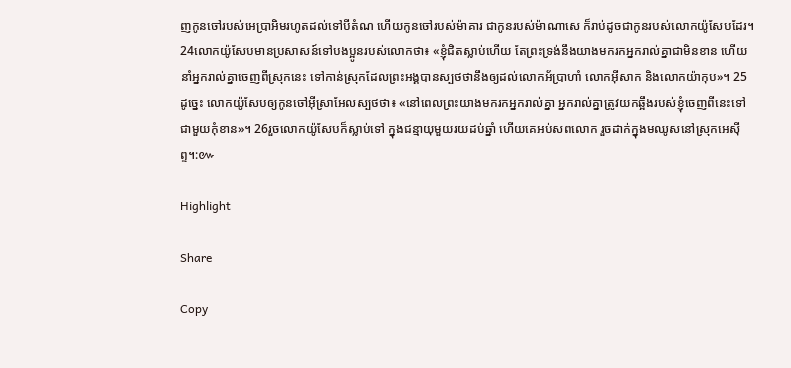ញកូនចៅរបស់អេប្រាអិមរហូតដល់ទៅបីតំណ ហើយកូនចៅរបស់ម៉ាគារ ជាកូនរបស់ម៉ាណា‌សេ ក៏រាប់ដូចជាកូនរបស់លោកយ៉ូសែបដែរ។
24លោកយ៉ូសែបមានប្រសាសន៍ទៅបង‌ប្អូនរបស់លោកថា៖ «ខ្ញុំជិតស្លាប់ហើយ តែព្រះ‌ទ្រង់នឹងយាងមករកអ្នករាល់គ្នាជាមិនខាន ហើយនាំអ្នករាល់គ្នាចេញពីស្រុកនេះ ទៅកាន់ស្រុកដែលព្រះ‌អង្គបានស្បថថានឹងឲ្យដល់លោកអ័ប្រា‌ហាំ លោកអ៊ីសាក និងលោកយ៉ាកុប»។ 25ដូច្នេះ លោកយ៉ូសែបឲ្យកូនចៅអ៊ីស្រា‌អែលស្បថថា៖ «នៅពេលព្រះយាងមករកអ្នករាល់គ្នា អ្នករាល់គ្នាត្រូវយកឆ្អឹងរបស់ខ្ញុំចេញពីនេះទៅជា‌មួយកុំខាន»។ 26រួចលោកយ៉ូសែបក៏ស្លាប់ទៅ ក្នុងជន្មាយុមួយរយដប់ឆ្នាំ ហើយគេអប់‌សពលោក រួចដាក់ក្នុងមឈូសនៅស្រុកអេស៊ីព្ទ។:៚

Highlight

Share

Copy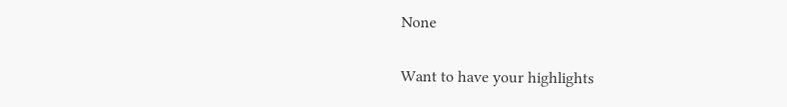None

Want to have your highlights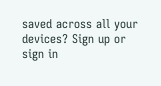saved across all your devices? Sign up or sign in